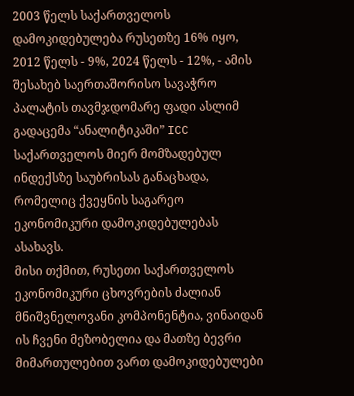2003 წელს საქართველოს დამოკიდებულება რუსეთზე 16% იყო, 2012 წელს - 9%, 2024 წელს - 12%, - ამის შესახებ საერთაშორისო სავაჭრო პალატის თავმჯდომარე ფადი ასლიმ გადაცემა “ანალიტიკაში” ICC საქართველოს მიერ მომზადებულ ინდექსზე საუბრისას განაცხადა, რომელიც ქვეყნის საგარეო ეკონომიკური დამოკიდებულებას ასახავს.
მისი თქმით, რუსეთი საქართველოს ეკონომიკური ცხოვრების ძალიან მნიშვნელოვანი კომპონენტია, ვინაიდან ის ჩვენი მეზობელია და მათზე ბევრი მიმართულებით ვართ დამოკიდებულები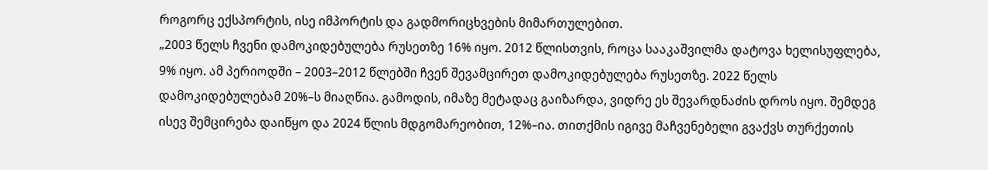როგორც ექსპორტის, ისე იმპორტის და გადმორიცხვების მიმართულებით.
„2003 წელს ჩვენი დამოკიდებულება რუსეთზე 16% იყო. 2012 წლისთვის, როცა სააკაშვილმა დატოვა ხელისუფლება, 9% იყო. ამ პერიოდში – 2003–2012 წლებში ჩვენ შევამცირეთ დამოკიდებულება რუსეთზე. 2022 წელს დამოკიდებულებამ 20%–ს მიაღწია. გამოდის, იმაზე მეტადაც გაიზარდა, ვიდრე ეს შევარდნაძის დროს იყო. შემდეგ ისევ შემცირება დაიწყო და 2024 წლის მდგომარეობით, 12%–ია. თითქმის იგივე მაჩვენებელი გვაქვს თურქეთის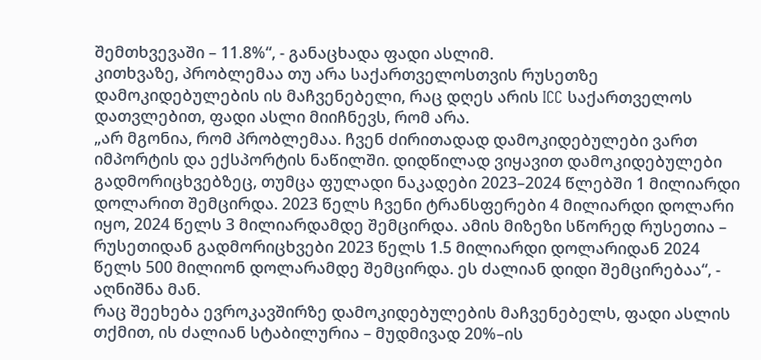შემთხვევაში – 11.8%“, - განაცხადა ფადი ასლიმ.
კითხვაზე, პრობლემაა თუ არა საქართველოსთვის რუსეთზე დამოკიდებულების ის მაჩვენებელი, რაც დღეს არის ICC საქართველოს დათვლებით, ფადი ასლი მიიჩნევს, რომ არა.
„არ მგონია, რომ პრობლემაა. ჩვენ ძირითადად დამოკიდებულები ვართ იმპორტის და ექსპორტის ნაწილში. დიდწილად ვიყავით დამოკიდებულები გადმორიცხვებზეც, თუმცა ფულადი ნაკადები 2023–2024 წლებში 1 მილიარდი დოლარით შემცირდა. 2023 წელს ჩვენი ტრანსფერები 4 მილიარდი დოლარი იყო, 2024 წელს 3 მილიარდამდე შემცირდა. ამის მიზეზი სწორედ რუსეთია – რუსეთიდან გადმორიცხვები 2023 წელს 1.5 მილიარდი დოლარიდან 2024 წელს 500 მილიონ დოლარამდე შემცირდა. ეს ძალიან დიდი შემცირებაა“, - აღნიშნა მან.
რაც შეეხება ევროკავშირზე დამოკიდებულების მაჩვენებელს, ფადი ასლის თქმით, ის ძალიან სტაბილურია – მუდმივად 20%–ის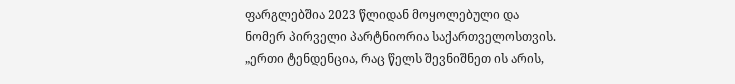ფარგლებშია 2023 წლიდან მოყოლებული და ნომერ პირველი პარტნიორია საქართველოსთვის.
„ერთი ტენდენცია, რაც წელს შევნიშნეთ ის არის,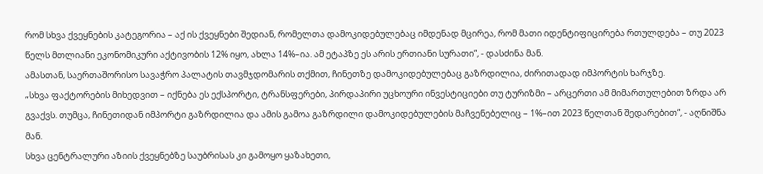რომ სხვა ქვეყნების კატეგორია – აქ ის ქვეყნები შედიან, რომელთა დამოკიდებულებაც იმდენად მცირეა, რომ მათი იდენტიფიცირება რთულდება – თუ 2023 წელს მთლიანი ეკონომიკური აქტივობის 12% იყო, ახლა 14%–ია. ამ ეტაპზე ეს არის ერთიანი სურათი“, - დასძინა მან.
ამასთან, საერთაშორისო სავაჭრო პალატის თავმჯდომარის თქმით, ჩინეთზე დამოკიდებულებაც გაზრდილია, ძირითადად იმპორტის ხარჯზე.
„სხვა ფაქტორების მიხედვით – იქნება ეს ექსპორტი, ტრანსფერები, პირდაპირი უცხოური ინვესტიციები თუ ტურიზმი – არცერთი ამ მიმართულებით ზრდა არ გვაქვს. თუმცა, ჩინეთიდან იმპორტი გაზრდილია და ამის გამოა გაზრდილი დამოკიდებულების მაჩვენებელიც – 1%–ით 2023 წელთან შედარებით“, - აღნიშნა მან.
სხვა ცენტრალური აზიის ქვეყნებზე საუბრისას კი გამოყო ყაზახეთი,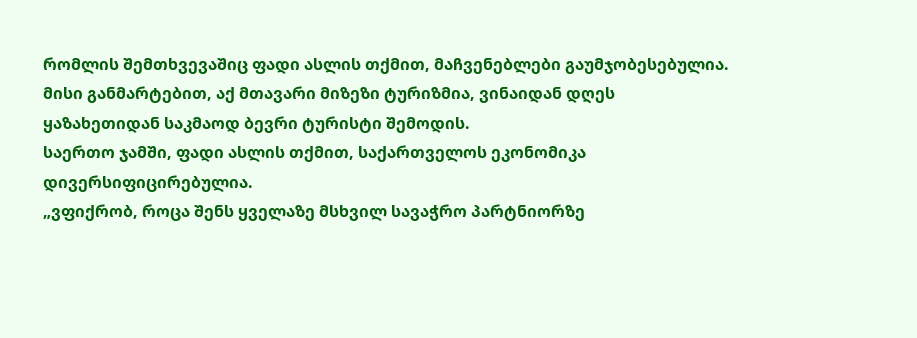რომლის შემთხვევაშიც ფადი ასლის თქმით, მაჩვენებლები გაუმჯობესებულია. მისი განმარტებით, აქ მთავარი მიზეზი ტურიზმია, ვინაიდან დღეს ყაზახეთიდან საკმაოდ ბევრი ტურისტი შემოდის.
საერთო ჯამში, ფადი ასლის თქმით, საქართველოს ეკონომიკა დივერსიფიცირებულია.
„ვფიქრობ, როცა შენს ყველაზე მსხვილ სავაჭრო პარტნიორზე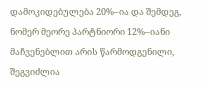დამოკიდებულება 20%–ია და შემდეგ, ნომერ მეორე პარტნიორი 12%–იანი მაჩვენებლით არის წარმოდგენილი, შეგვიძლია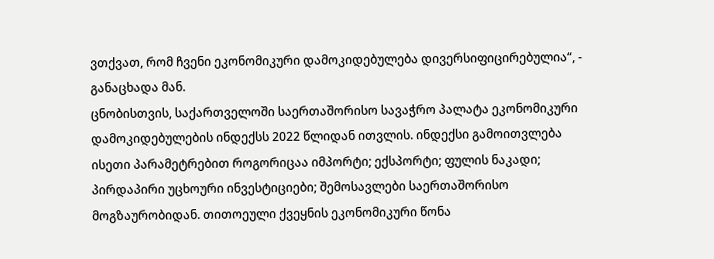ვთქვათ, რომ ჩვენი ეკონომიკური დამოკიდებულება დივერსიფიცირებულია“, - განაცხადა მან.
ცნობისთვის, საქართველოში საერთაშორისო სავაჭრო პალატა ეკონომიკური დამოკიდებულების ინდექსს 2022 წლიდან ითვლის. ინდექსი გამოითვლება ისეთი პარამეტრებით როგორიცაა იმპორტი; ექსპორტი; ფულის ნაკადი; პირდაპირი უცხოური ინვესტიციები; შემოსავლები საერთაშორისო მოგზაურობიდან. თითოეული ქვეყნის ეკონომიკური წონა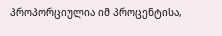პროპორციულია იმ პროცენტისა,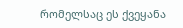რომელსაც ეს ქვეყანა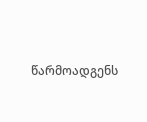წარმოადგენს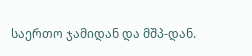საერთო ჯამიდან და მშპ-დან.